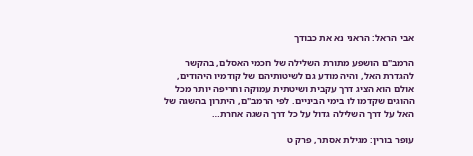אבי הראל: הראני נא את כבודך

הרמב"ם הושפע מתורת השלילה של חכמי האסלם, בהקשר להגדרת האל, והיה מודע גם לשיטותיהם של קודמיו היהודים, אולם הוא הציג דרך עקבית ושיטתית עמוקה וחריפה יותר מכל ההוגים שקדמו לו בימי הביניים. לפי הרמב"ם, היתרון בהשגה של האל על דרך השלילה גדול על כל דרך השגה אחרת…

עופר בורין: מגילת אסתר, פרק ט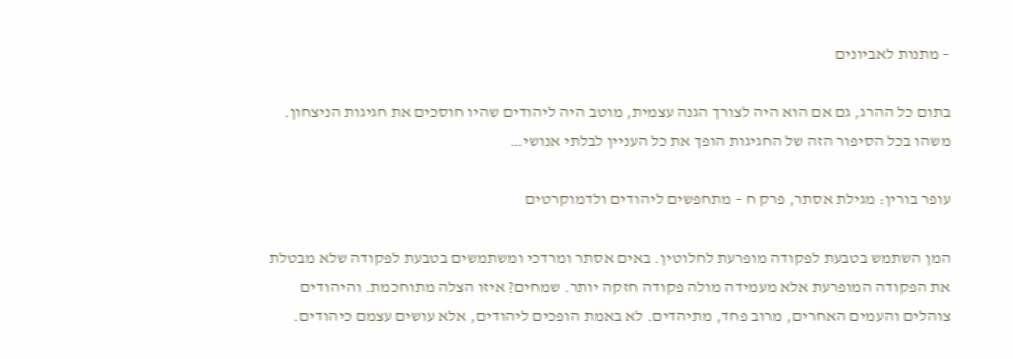– מתנות לאביונים

בתום כל ההרג, גם אם הוא היה לצורך הגנה עצמית, מוטב היה ליהודים שהיו חוסכים את חגיגות הניצחון. משהו בכל הסיפור הזה של החגיגות הופך את כל העניין לבלתי אנושי…

עופר בורין: מגילת אסתר, פרק ח – מתחפשים ליהודים ולדמוקרטים

המן השתמש בטבעת לפקודה מופרעת לחלוטין. באים אסתר ומרדכי ומשתמשים בטבעת לפקודה שלא מבטלת את הפקודה המופרעת אלא מעמידה מולה פקודה חזקה יותר. שמחים? איזו הצלה מתוחכמת. והיהודים צוהלים והעמים האחרים, מרוב פחד, מתיהדים. לא באמת הופכים ליהודים, אלא עושים עצמם כיהודים.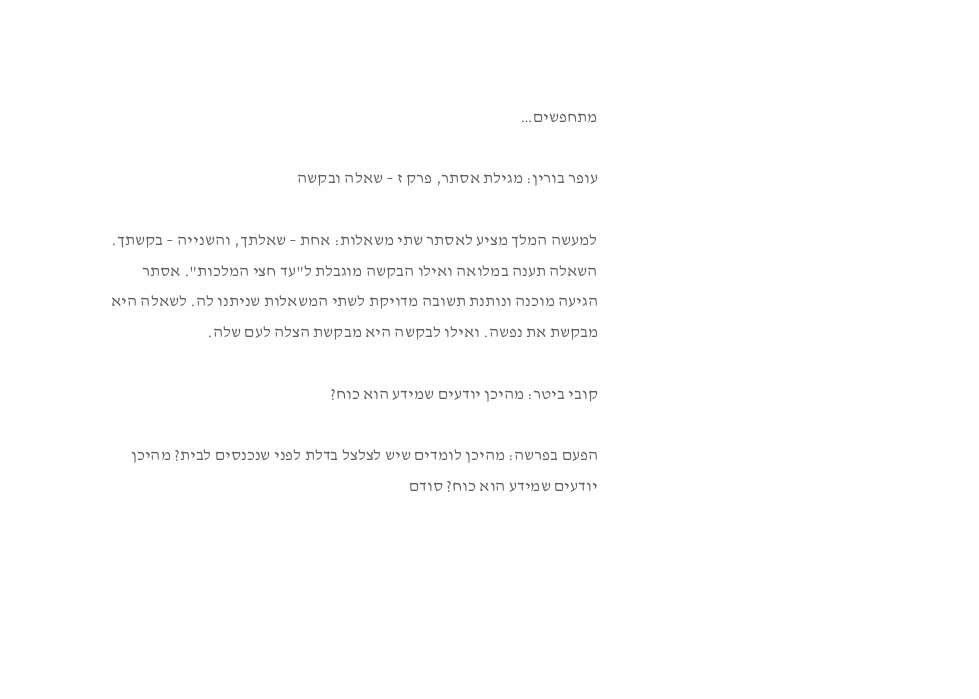מתחפשים…

עופר בורין: מגילת אסתר, פרק ז – שאלה ובקשה

למעשה המלך מציע לאסתר שתי משאלות: אחת – שאלתך, והשנייה – בקשתך. השאלה תענה במלואה ואילו הבקשה מוגבלת ל"עד חצי המלכות". אסתר הגיעה מוכנה ונותנת תשובה מדויקת לשתי המשאלות שניתנו לה. לשאלה היא מבקשת את נפשה. ואילו לבקשה היא מבקשת הצלה לעם שלה.

קובי ביטר: מהיכן יודעים שמידע הוא כוח?

הפעם בפרשה: מהיכן לומדים שיש לצלצל בדלת לפני שנכנסים לבית? מהיכן יודעים שמידע הוא כוח? סודם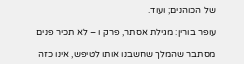של הכוהנים; ועוד.

עופר בורין: מגילת אסתר, פרק ו – לא תכיר פנים

מסתבר שהמלך שחשבנו אותו לטיפש, אינו כזה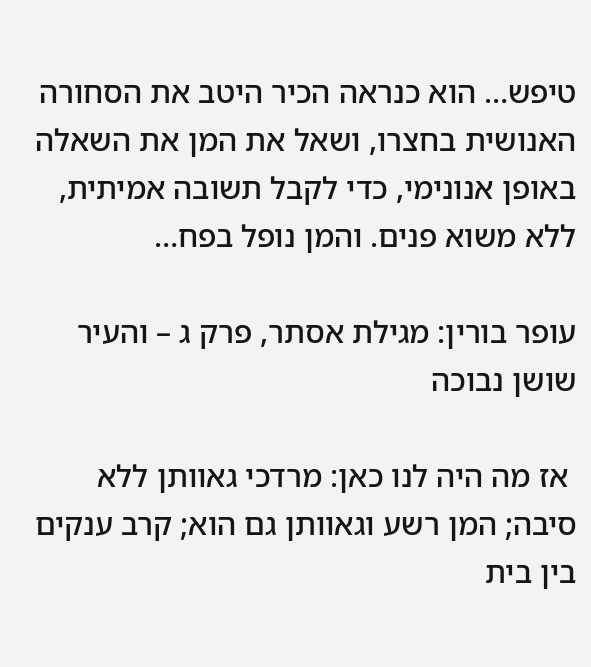טיפש… הוא כנראה הכיר היטב את הסחורה האנושית בחצרו, ושאל את המן את השאלה באופן אנונימי, כדי לקבל תשובה אמיתית, ללא משוא פנים. והמן נופל בפח…

עופר בורין: מגילת אסתר, פרק ג – והעיר שושן נבוכה

 אז מה היה לנו כאן: מרדכי גאוותן ללא סיבה; המן רשע וגאוותן גם הוא; קרב ענקים בין בית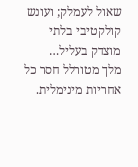שאול לעמלק; ועונש קולקטיבי בלתי מוצדק בעליל…
מלך מטורלל חסר כל אחריות מינימלית.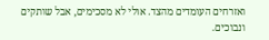ואזרחים העומדים מהצד. אולי לא מסכימים, אבל שותקים ונבוכים.